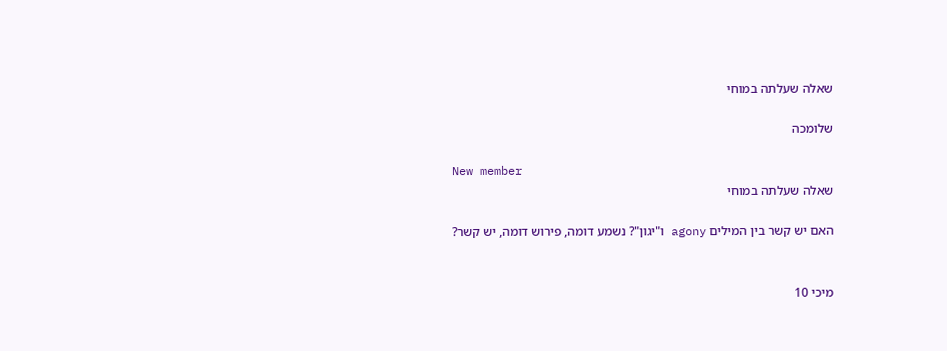שאלה שעלתה במוחי

שלומכה

New member
שאלה שעלתה במוחי

האם יש קשר בין המילים agony ו"יגון"? נשמע דומה, פירוש דומה, יש קשר?


מיכי 10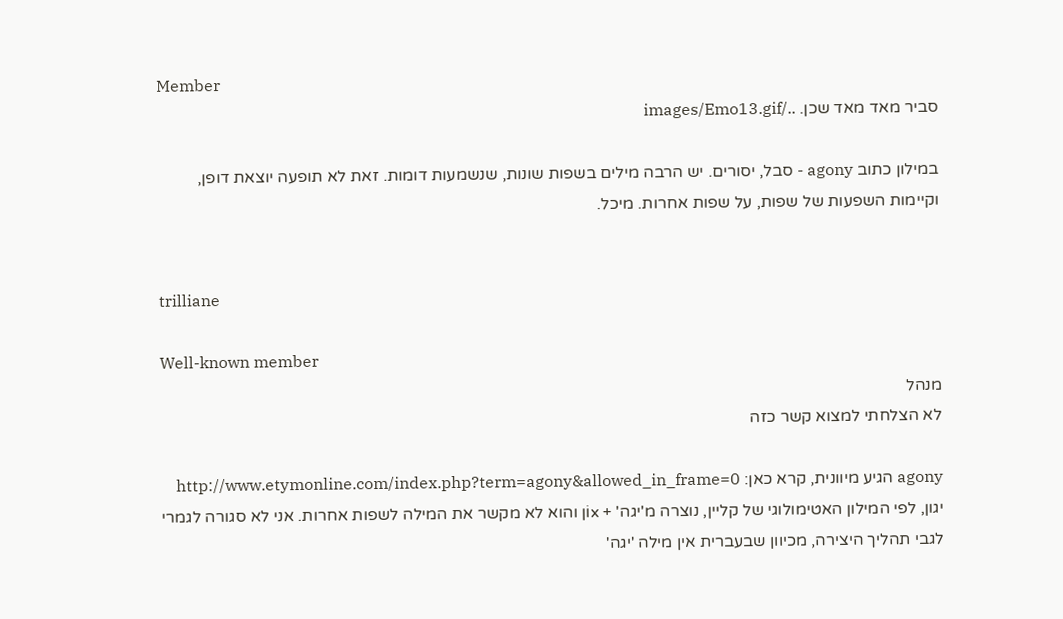Member
סביר מאד מאד שכן. ../images/Emo13.gif

במילון כתוב agony - סבל, יסורים. יש הרבה מילים בשפות שונות, שנשמעות דומות. זאת לא תופעה יוצאת דופן, וקיימות השפעות של שפות, על שפות אחרות. מיכל.


trilliane

Well-known member
מנהל
לא הצלחתי למצוא קשר כזה

agony הגיע מיוונית, קרא כאן: http://www.etymonline.com/index.php?term=agony&allowed_in_frame=0 יגון, לפי המילון האטימולוגי של קליין, נוצרה מ'יגה' + xוֹן והוא לא מקשר את המילה לשפות אחרות. אני לא סגורה לגמרי לגבי תהליך היצירה, מכיוון שבעברית אין מילה 'יגה'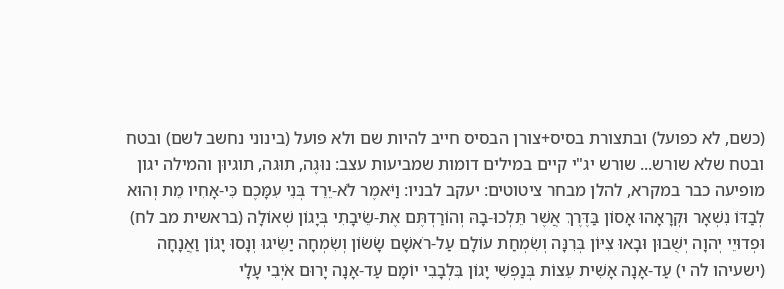(כשם, לא כפועל) ובתצורת בסיס+צורן הבסיס חייב להיות שם ולא פועל (בינוני נחשב לשם) ובטח ובטח שלא שורש... שורש יג"י קיים במילים דומות שמביעות עצב: נוּגֶה, תוּגה, תוגיוּן והמילה יגון מופיעה כבר במקרא, להלן מבחר ציטוטים: יעקב לבניו: וַיֹּאמֶר לֹא-יֵרֵד בְּנִי עִמָּכֶם כִּי-אָחִיו מֵת וְהוּא לְבַדּוֹ נִשְׁאָר וּקְרָאָהוּ אָסוֹן בַּדֶּרֶךְ אֲשֶׁר תֵּלְכוּ-בָהּ וְהוֹרַדְתֶּם אֶת-שֵׂיבָתִי בְּיָגוֹן שְׁאוֹלָה (בראשית מב לח) וּפְדוּיֵי יְהוָה יְשֻׁבוּן וּבָאוּ צִיּוֹן בְּרִנָּה וְשִׂמְחַת עוֹלָם עַל-רֹאשָׁם שָׂשׂוֹן וְשִׂמְחָה יַשִּׂיגוּ וְנָסוּ יָגוֹן וַאֲנָחָה (ישעיהו לה י) עַד-אָנָה אָשִׁית עֵצוֹת בְּנַפְשִׁי יָגוֹן בִּלְבָבִי יוֹמָם עַד-אָנָה יָרוּם אֹיְבִי עָלָי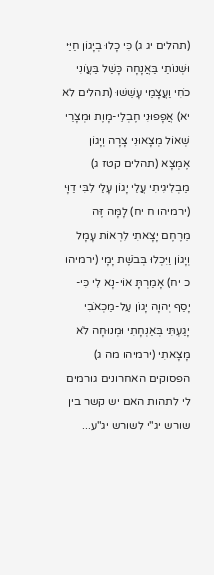(תהלים יג ג) כִּי כָלוּ בְיָגוֹן חַיַּי וּשְׁנוֹתַי בַּאֲנָחָה כָּשַׁל בַּעֲו‍ֹנִי כֹחִי וַעֲצָמַי עָשֵׁשׁוּ (תהלים לא יא) אֲפָפוּנִי חֶבְלֵי-מָוֶת וּמְצָרֵי שְׁאוֹל מְצָאוּנִי צָרָה וְיָגוֹן אֶמְצָא (תהלים קטז ג) מַבְלִיגִיתִי עֲלֵי יָגוֹן עָלַי לִבִּי דַוָּי (ירמיהו ח יח) לָמָּה זֶּה מֵרֶחֶם יָצָאתִי לִרְאוֹת עָמָל וְיָגוֹן וַיִּכְלוּ בְּבֹשֶׁת יָמָי (ירמיהו כ יח) אָמַרְתָּ אוֹי-נָא לִי כִּי-יָסַף יְהוָה יָגוֹן עַל-מַכְאֹבִי יָגַעְתִּי בְּאַנְחָתִי וּמְנוּחָה לֹא מָצָאתִי (ירמיהו מה ג) הפסוקים האחרונים גורמים לי לתהות האם יש קשר בין שורש יג"י לשורש יג"ע...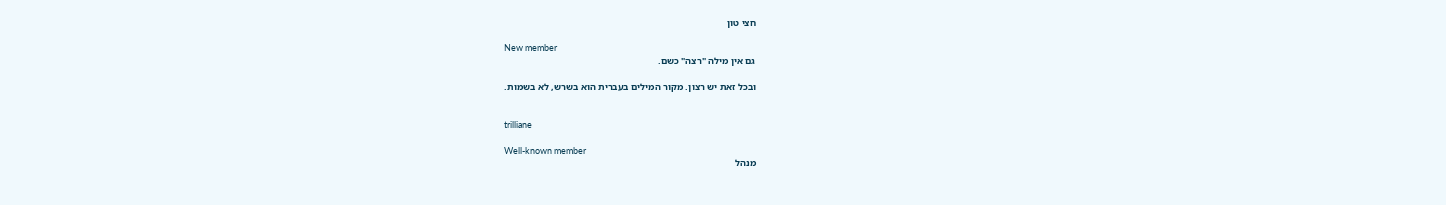חצי טון

New member
גם אין מילה "רצה" כשם.

ובכל זאת יש רצון. מקור המילים בעברית הוא בשרש, לא בשמות.


trilliane

Well-known member
מנהל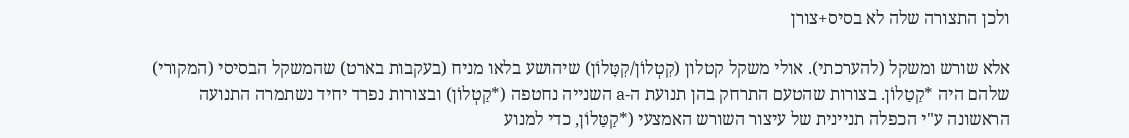ולכן התצורה שלה לא בסיס+צורן

אלא שורש ומשקל (להערכתי). אולי משקל קטלון (קִטְלוֹן/קִטָּלוֹן) שיהושע בלאו מניח (בעקבות בארט) שהמשקל הבסיסי (המקורי) שלהם היה *קַטַלוֹן. בצורות שהטעם התרחק בהן תנועת ה-a השנייה נחטפה (*קַטְלוֹן) ובצורות נפרד יחיד נשתמרה התנועה הראשונה ע"י הכפלה תניינית של עיצור השורש האמצעי (*קַטַּלוֹן, כדי למנוע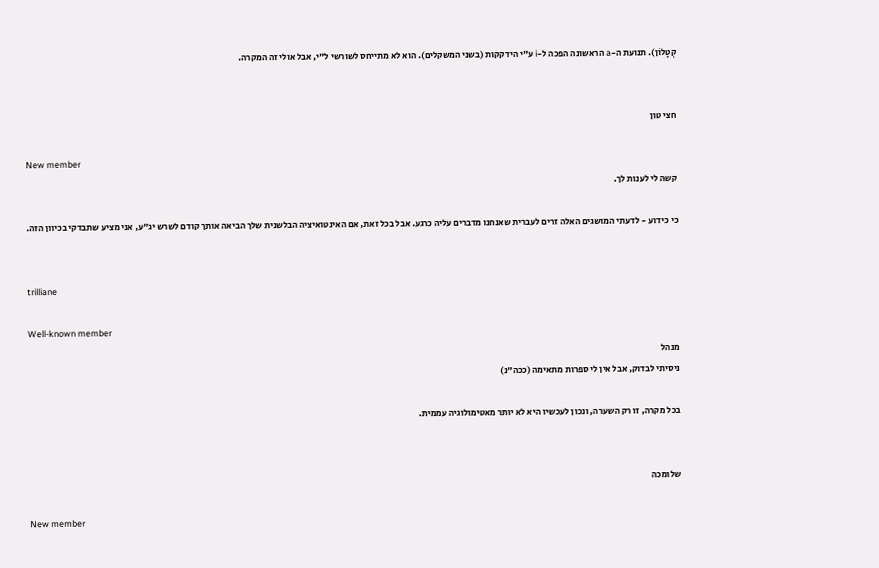קְטָלוֹן). תנועת ה-a הראשונה הפכה ל-i ע"י הידקקות (בשני המשקלים). הוא לא מתייחס לשורשי ל"י, אבל אולי זה המקרה.


חצי טון

New member
קשה לי לענות לך.

כי כידוע - לדעתי המושגים האלה זרים לעברית שאנחנו מדברים עליה כרגע. אבל בכל זאת, אם האינטואיציה הבלשנית שלך הביאה אותך קודם לשרש יג"ע, אני מציע שתבדקי בכיוון הזה.


trilliane

Well-known member
מנהל
ניסיתי לבדוק, אבל אין לי ספרות מתאימה (ככה"נ)

בכל מקרה, זו רק השערה, ונכון לעכשיו היא לא יותר מאטימולוגיה עממית.


שלומכה

New member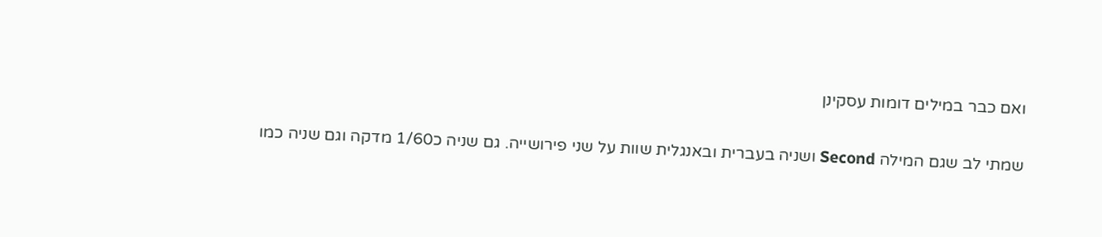ואם כבר במילים דומות עסקינן

שמתי לב שגם המילה Second ושניה בעברית ובאנגלית שוות על שני פירושייה. גם שניה כ1/60 מדקה וגם שניה כמו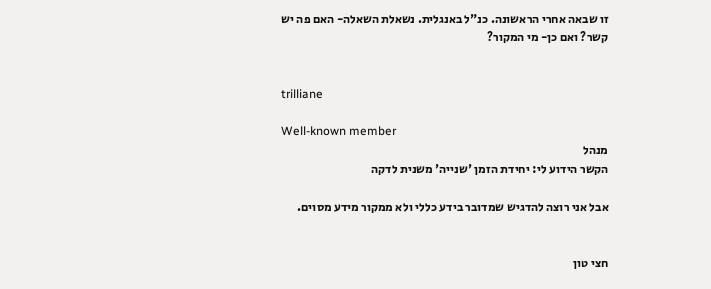זו שבאה אחרי הראשונה. כנ"ל באנגלית. נשאלת השאלה- האם פה יש קשר? ואם כן- מי המקור?


trilliane

Well-known member
מנהל
הקשר הידוע לי: יחידת הזמן 'שנייה' משנית לדקה

אבל אני רוצה להדגיש שמדובר בידע כללי ולא ממקור מידע מסוים.


חצי טון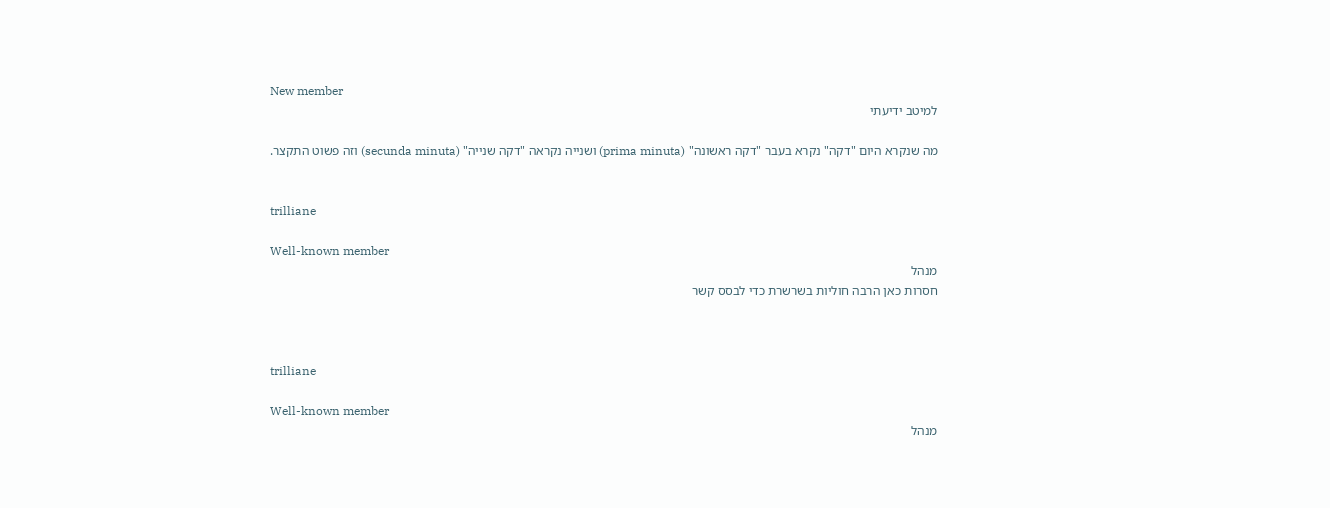New member
למיטב ידיעתי

מה שנקרא היום "דקה" נקרא בעבר "דקה ראשונה" (prima minuta) ושנייה נקראה "דקה שנייה" (secunda minuta) וזה פשוט התקצר.


trilliane

Well-known member
מנהל
חסרות כאן הרבה חוליות בשרשרת כדי לבסס קשר



trilliane

Well-known member
מנהל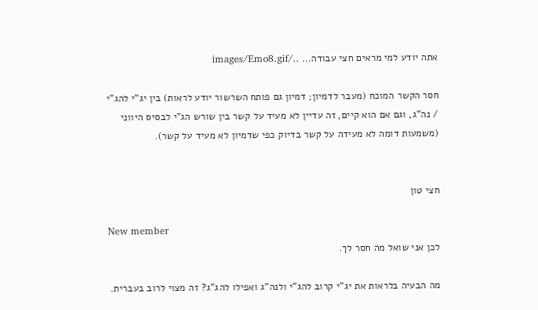אתה יודע למי מראים חצי עבודה... ../images/Emo8.gif

חסר הקשר המוכח (מעבר לדמיון; דמיון גם פותח השרשור יודע לראות) בין יג"י להג"י / נה"ג, וגם אם הוא קיים, זה עדיין לא מעיד על קשר בין שורש הג"י לבסיס היווני (משמעות דומה לא מעידה על קשר בדיוק כפי שדמיון לא מעיד על קשר).


חצי טון

New member
לכן אני שואל מה חסר לך.

מה הבעיה בלראות את יג"י קרוב להג"י ולנה"ג ואפילו להג"ג? זה מצוי לרוב בעברית.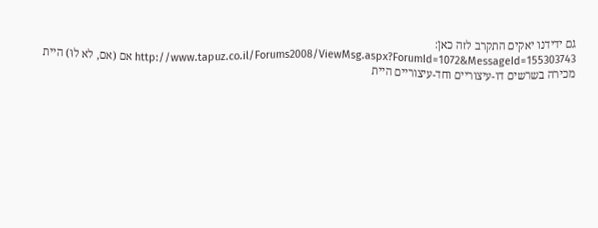גם ידידנו יאקים התקרב לזה כאן: http://www.tapuz.co.il/Forums2008/ViewMsg.aspx?ForumId=1072&MessageId=155303743 אם (אם, לא לוּ) היית מכירה בשרשים דו-עיצוריים וחד-עיצוריים היית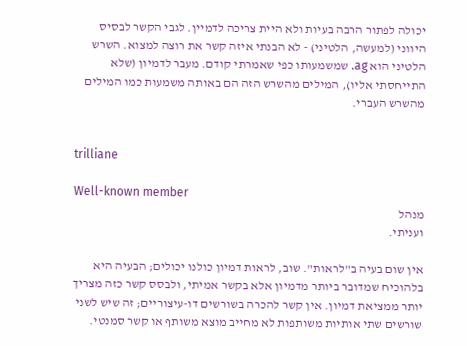יכולה לפתור הרבה בעיות ולא היית צריכה לדמיין. לגבי הקשר לבסיס היווני (למעשה, הלטיני) - לא הבנתי איזה קשר את רוצה למצוא. השרש הלטיני הוא ag. שמשמעותו כפי שאמרתי קודם. מעבר לדמיון (שלא התייחסתי אליו), המילים מהשרש הזה הם באותה משמעות כמו המילים מהשרש העברי.


trilliane

Well-known member
מנהל
ועניתי.

אין שום בעיה ב"לראות". שוב, לראות דמיון כולנו יכולים; הבעיה היא בלהוכיח שמדובר ביותר מדמיון אלא בקשר אמיתי, ולבסס קשר כזה מצריך יותר ממציאת דמיון. אין קשר להכרה בשורשים דו-עיצוריים; זה שיש לשני שורשים שתי אותיות משותפות לא מחייב מוצא משותף או קשר סמנטי.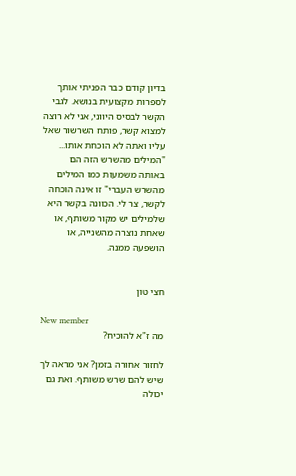בדיון קודם כבר הפניתי אותך לספרות מקצועית בנושא. לגבי הקשר לבסיס היווני, אני לא רוצה למצוא קשר, פותח השרשור שאל עליו ואתה לא הוכחת אותו... "המילים מהשרש הזה הם באותה משמעות כמו המילים מהשרש העברי" זו אינה הוכחה לקשר, צר לי. הכוונה בקשר היא שלמילים יש מקור משותף, או שאחת נוצרה מהשנייה, או הושפעה ממנה.


חצי טון

New member
מה ז"א להוכיח?

לחזור אחורה בזמן? אני מראה לך שיש להם שרש משותף. ואת גם יכולה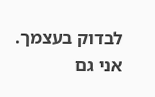לבדוק בעצמך. אני גם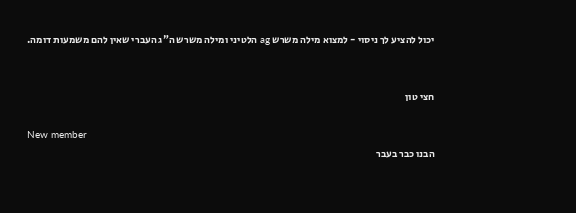יכול להציע לך ניסוי - למצוא מילה משרש ag הלטיני ומילה משרש ה"ג העברי שאין להם משמעות דומה.


חצי טון

New member
הבנו כבר בעבר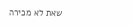שאת לא מכירה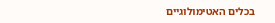בכלים האטימולוגיים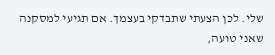שלי. לכן הצעתי שתבדקי בעצמך. אם תגיעי למסקנה שאני טועה,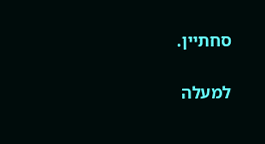סחתיין.

למעלה